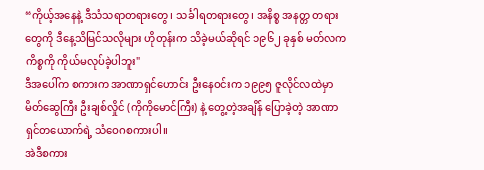“ကိုယ့်အနေနဲ့ ဒီသံသရာတရားတွေ၊ သင်္ခါရတရားတွေ၊ အနိစ္စ အနတ္တ တရားတွေကို ဒီနေ့သိမြင်သလိုများ ဟိုတုန်းက သိခဲ့မယ်ဆိုရင် ၁၉၆၂ ခုနှစ် မတ်လက ကိစ္စကို ကိုယ်မလုပ်ခဲ့ပါဘူး"
ဒီအပေါ်က စကားက အာဏာရှင်ဟောင်း ဦးနေဝင်းက ၁၉၉၅ ဇူလိုင်လထဲမှာ မိတ်ဆွေကြီး ဦးချစ်လှိုင် (ကိုကိုမောင်ကြီး) နဲ့ တွေ့တဲ့အချိန် ပြောခဲ့တဲ့ အာဏာရှင်တယောက်ရဲ့ သံဝေဂစကားပါ။
အဲဒီစကား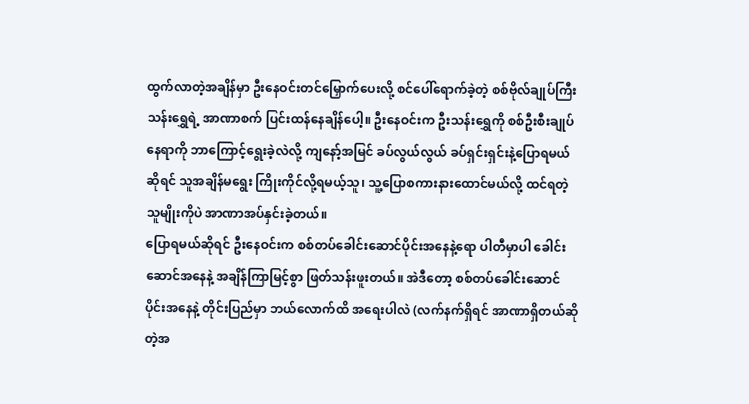ထွက်လာတဲ့အချိန်မှာ ဦးနေဝင်းတင်မြှောက်ပေးလို့ စင်ပေါ်ရောက်ခဲ့တဲ့ စစ်ဗိုလ်ချုပ်ကြီး သန်းရွှေရဲ့ အာဏာစက် ပြင်းထန်နေချိန်ပေါ့။ ဦးနေဝင်းက ဦးသန်းရွှေကို စစ်ဦးစီးချုပ်နေရာကို ဘာကြောင့်ရွေးခဲ့လဲလို့ ကျနော့်အမြင် ခပ်လွယ်လွယ် ခပ်ရှင်းရှင်းနဲ့ပြောရမယ်ဆိုရင် သူအချိန်မရွေး ကြိုးကိုင်လို့ရမယ့်သူ၊ သူ့ပြောစကားနားထောင်မယ်လို့ ထင်ရတဲ့သူမျိုးကိုပဲ အာဏာအပ်နှင်းခဲ့တယ်။
ပြောရမယ်ဆိုရင် ဦးနေဝင်းက စစ်တပ်ခေါင်းဆောင်ပိုင်းအနေနဲ့ရော ပါတီမှာပါ ခေါင်းဆောင်အနေနဲ့ အချိန်ကြာမြင့်စွာ ဖြတ်သန်းဖူးတယ်။ အဲဒီတော့ စစ်တပ်ခေါင်းဆောင်ပိုင်းအနေနဲ့ တိုင်းပြည်မှာ ဘယ်လောက်ထိ အရေးပါလဲ (လက်နက်ရှိရင် အာဏာရှိတယ်ဆိုတဲ့အ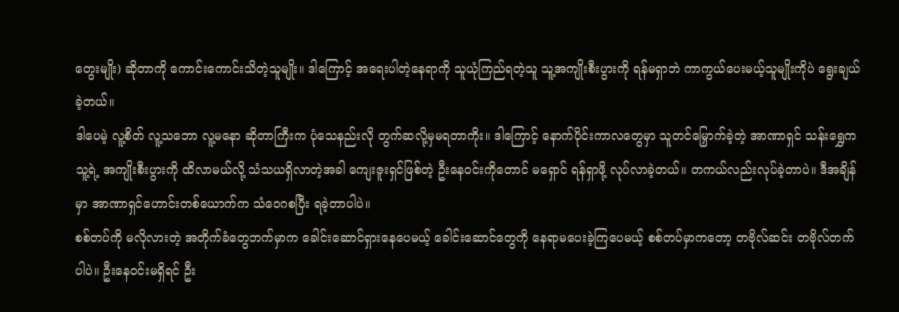တွေးမျိုး) ဆိုတာကို ကောင်းကောင်းသိတဲ့သူမျိုး။ ဒါကြောင့် အရေးပါတဲ့နေရာကို သူယုံကြည်ရတဲ့သူ သူ့အကျိုးစီးပွားကို ရန်မရှာဘဲ ကာကွယ်ပေးမယ့်သူမျိုးကိုပဲ ရွေးချယ်ခဲ့တယ်။
ဒါပေမဲ့ လူ့စိတ် လူ့သဘော လူ့မနော ဆိုတာကြီးက ပုံသေနည်းလို တွက်ဆလို့မှမရတာကိုး။ ဒါကြောင့် နောက်ပိုင်းကာလတွေမှာ သူတင်မြှောက်ခဲ့တဲ့ အာဏာရှင် သန်းရွှေက သူ့ရဲ့ အကျိုးစီးပွားကို ထိလာမယ်လို့ သံသယရှိလာတဲ့အခါ ကျေးဇူးရှင်ဖြစ်တဲ့ ဦးနေဝင်းကိုတောင် မရှောင် ရန်ရှာဖို့ လုပ်လာခဲ့တယ်။ တကယ်လည်းလုပ်ခဲ့တာပဲ။ ဒီအချိန်မှာ အာဏာရှင်ဟောင်းတစ်ယောက်က သံဝေဂစပြီး ရခဲ့တာပါပဲ။
စစ်တပ်ကို မလိုလားတဲ့ အတိုက်ခံတွေဘက်မှာက ခေါင်းဆောင်ရှားနေပေမယ့် ခေါင်းဆောင်တွေကို နေရာမပေးခဲ့ကြပေမယ့် စစ်တပ်မှာကတော့ တဗိုလ်ဆင်း တဗိုလ်တက်ပါပဲ။ ဦးနေဝင်းမရှိရင် ဦး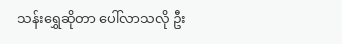သန်းရွှေဆိုတာ ပေါ်လာသလို ဦး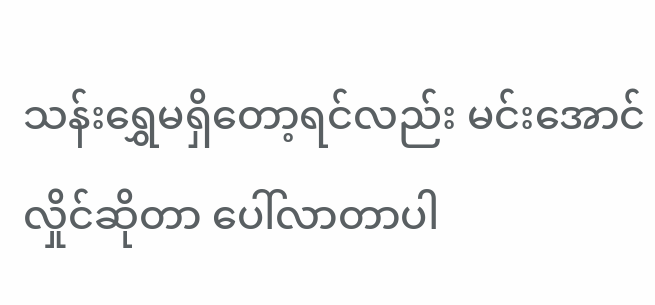သန်းရွှေမရှိတော့ရင်လည်း မင်းအောင်လှိုင်ဆိုတာ ပေါ်လာတာပါ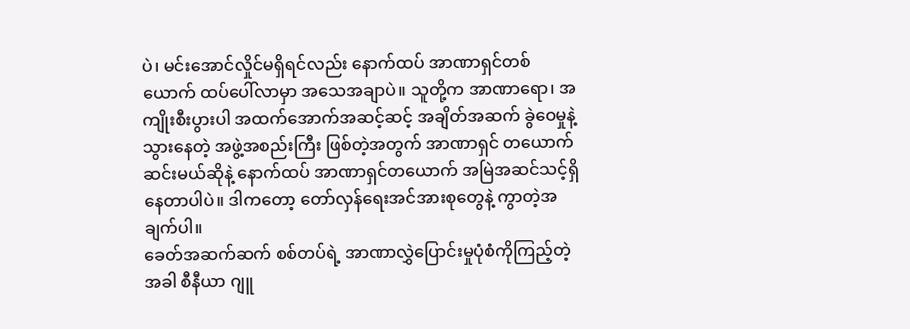ပဲ၊ မင်းအောင်လှိုင်မရှိရင်လည်း နောက်ထပ် အာဏာရှင်တစ်ယောက် ထပ်ပေါ်လာမှာ အသေအချာပဲ။ သူတို့က အာဏာရော၊ အကျိုးစီးပွားပါ အထက်အောက်အဆင့်ဆင့် အချိတ်အဆက် ခွဲဝေမှုနဲ့ သွားနေတဲ့ အဖွဲ့အစည်းကြီး ဖြစ်တဲ့အတွက် အာဏာရှင် တယောက်ဆင်းမယ်ဆိုနဲ့ နောက်ထပ် အာဏာရှင်တယောက် အမြဲအဆင်သင့်ရှိနေတာပါပဲ။ ဒါကတော့ တော်လှန်ရေးအင်အားစုတွေနဲ့ ကွာတဲ့အချက်ပါ။
ခေတ်အဆက်ဆက် စစ်တပ်ရဲ့ အာဏာလွှဲပြောင်းမှုပုံစံကိုကြည့်တဲ့အခါ စီနီယာ ဂျူ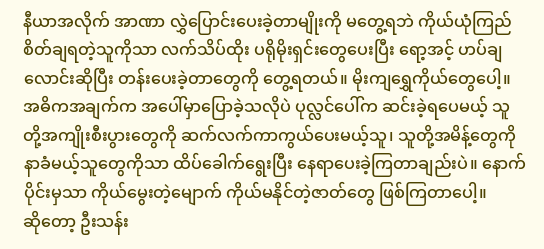နီယာအလိုက် အာဏာ လွှဲပြောင်းပေးခဲ့တာမျိုးကို မတွေ့ရဘဲ ကိုယ်ယုံကြည်စိတ်ချရတဲ့သူကိုသာ လက်သိပ်ထိုး ပရိုမိုးရှင်းတွေပေးပြီး ရော့အင့် ဟပ်ချလောင်းဆိုပြီး တန်းပေးခဲ့တာတွေကို တွေ့ရတယ်။ မိုးကျရွှေကိုယ်တွေပေါ့။
အဓိကအချက်က အပေါ်မှာပြောခဲ့သလိုပဲ ပုလ္လင်ပေါ်က ဆင်းခဲ့ရပေမယ့် သူတို့အကျိုးစီးပွားတွေကို ဆက်လက်ကာကွယ်ပေးမယ့်သူ၊ သူတို့အမိန့်တွေကို နာခံမယ့်သူတွေကိုသာ ထိပ်ခေါက်ရွေးပြီး နေရာပေးခဲ့ကြတာချည်းပဲ။ နောက်ပိုင်းမှသာ ကိုယ်မွေးတဲ့မျောက် ကိုယ်မနိုင်တဲ့ဇာတ်တွေ ဖြစ်ကြတာပေါ့။
ဆိုတော့ ဦးသန်း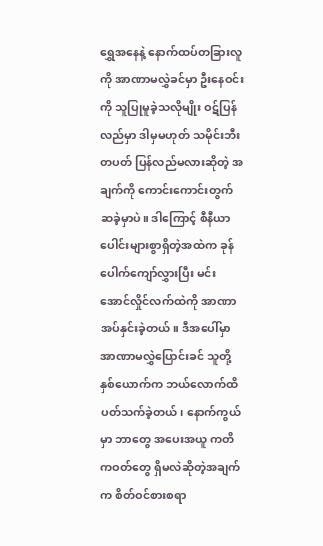ရွှေအနေနဲ့ နောက်ထပ်တခြားလူကို အာဏာမလွှဲခင်မှာ ဦးနေဝင်းကို သူပြုမူခဲ့သလိုမျိုး ဝဋ်ပြန်လည်မှာ ဒါမှမဟုတ် သမိုင်းဘီး တပတ် ပြန်လည်မလားဆိုတဲ့ အချက်ကို ကောင်းကောင်းတွက်ဆခဲ့မှာပဲ။ ဒါကြောင့် စီနီယာပေါင်းများစွာရှိတဲ့အထဲက ခုန်ပေါက်ကျော်လွှားပြီး မင်းအောင်လှိုင်လက်ထဲကို အာဏာအပ်နှင်းခဲ့တယ်။ ဒီအပေါ်မှာ အာဏာမလွှဲပြောင်းခင် သူတို့နှစ်ယောက်က ဘယ်လောက်ထိ ပတ်သက်ခဲ့တယ်၊ နောက်ကွယ်မှာ ဘာတွေ အပေးအယူ ကတိကဝတ်တွေ ရှိမလဲဆိုတဲ့အချက်က စိတ်ဝင်စားစရာ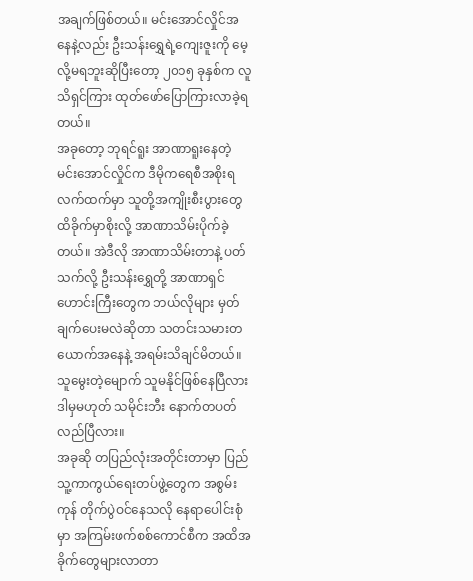အချက်ဖြစ်တယ်။ မင်းအောင်လှိုင်အနေနဲ့လည်း ဦးသန်းရွှေရဲ့ကျေးဇူးကို မေ့လို့မရဘူးဆိုပြီးတော့ ၂၀၁၅ ခုနှစ်က လူသိရှင်ကြား ထုတ်ဖော်ပြောကြားလာခဲ့ရတယ်။
အခုတော့ ဘုရင်ရူး အာဏာရူးနေတဲ့ မင်းအောင်လှိုင်က ဒီမိုကရေစီအစိုးရလက်ထက်မှာ သူတို့အကျိုးစီးပွားတွေ ထိခိုက်မှာစိုးလို့ အာဏာသိမ်းပိုက်ခဲ့တယ်။ အဲဒီလို အာဏာသိမ်းတာနဲ့ ပတ်သက်လို့ ဦးသန်းရွှေတို့ အာဏာရှင်ဟောင်းကြီးတွေက ဘယ်လိုများ မှတ်ချက်ပေးမလဲဆိုတာ သတင်းသမားတယောက်အနေနဲ့ အရမ်းသိချင်မိတယ်။ သူမွေးတဲ့မျောက် သူမနိုင်ဖြစ်နေပြီလား ဒါမှမဟုတ် သမိုင်းဘီး နောက်တပတ် လည်ပြီလား။
အခုဆို တပြည်လုံးအတိုင်းတာမှာ ပြည်သူ့ကာကွယ်ရေးတပ်ဖွဲ့တွေက အစွမ်းကုန် တိုက်ပွဲဝင်နေသလို နေရာပေါင်းစုံမှာ အကြမ်းဖက်စစ်ကောင်စီက အထိအခိုက်တွေများလာတာ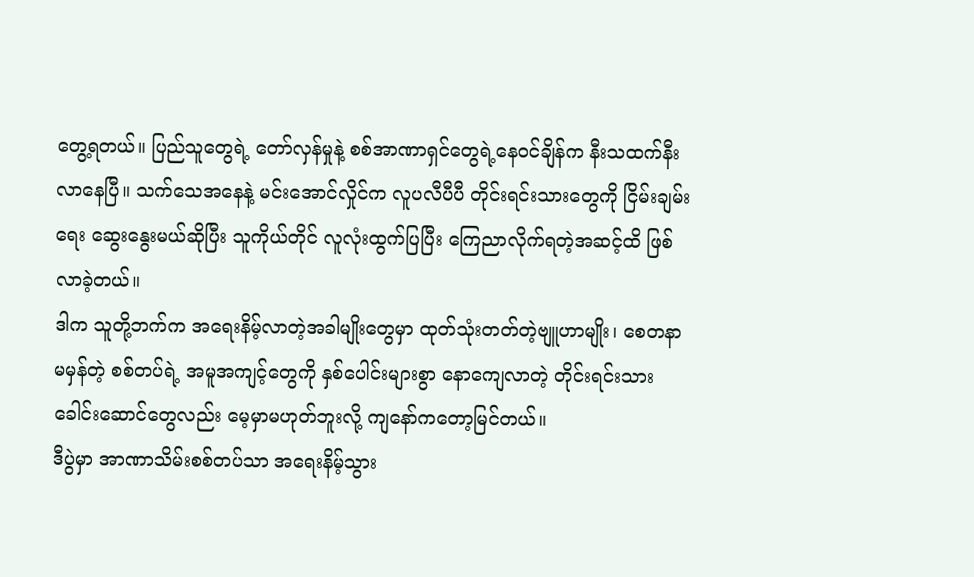တွေ့ရတယ်။ ပြည်သူတွေရဲ့ တော်လှန်မှုနဲ့ စစ်အာဏာရှင်တွေရဲ့နေဝင်ချိန်က နီးသထက်နီးလာနေပြီ။ သက်သေအနေနဲ့ မင်းအောင်လှိုင်က လူပလီပီပီ တိုင်းရင်းသားတွေကို ငြိမ်းချမ်းရေး ဆွေးနွေးမယ်ဆိုပြီး သူကိုယ်တိုင် လူလုံးထွက်ပြပြီး ကြေညာလိုက်ရတဲ့အဆင့်ထိ ဖြစ်လာခဲ့တယ်။
ဒါက သူတို့ဘက်က အရေးနိမ့်လာတဲ့အခါမျိုးတွေမှာ ထုတ်သုံးတတ်တဲ့ဗျူဟာမျိုး၊ စေတနာမမှန်တဲ့ စစ်တပ်ရဲ့ အမူအကျင့်တွေကို နှစ်ပေါင်းများစွာ နောကျေလာတဲ့ တိုင်းရင်းသားခေါင်းဆောင်တွေလည်း မေ့မှာမဟုတ်ဘူးလို့ ကျနော်ကတော့မြင်တယ်။
ဒီပွဲမှာ အာဏာသိမ်းစစ်တပ်သာ အရေးနိမ့်သွား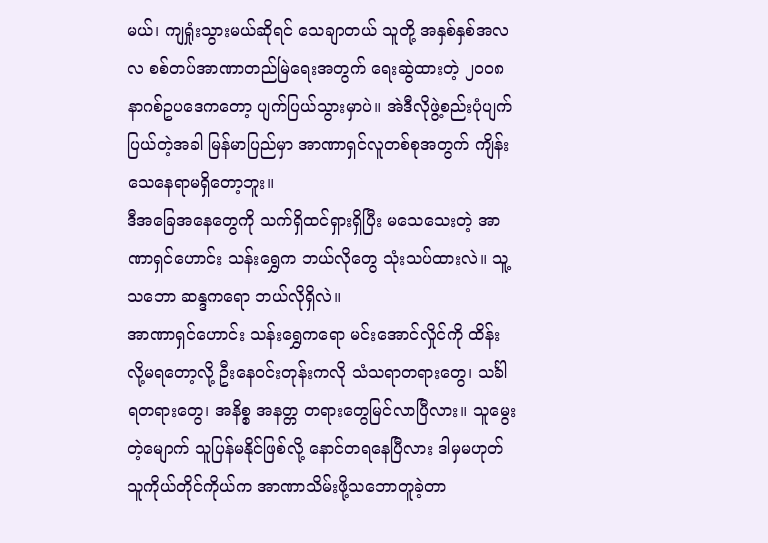မယ်၊ ကျရှုံးသွားမယ်ဆိုရင် သေချာတယ် သူတို့ အနှစ်နှစ်အလလ စစ်တပ်အာဏာတည်မြဲရေးအတွက် ရေးဆွဲထားတဲ့ ၂၀၀၈ နာဂစ်ဥပဒေကတော့ ပျက်ပြယ်သွားမှာပဲ။ အဲဒီလိုဖွဲ့စည်းပုံပျက်ပြယ်တဲ့အခါ မြန်မာပြည်မှာ အာဏာရှင်လူတစ်စုအတွက် ကျိန်းသေနေရာမရှိတော့ဘူး။
ဒီအခြေအနေတွေကို သက်ရှိထင်ရှားရှိပြီး မသေသေးတဲ့ အာဏာရှင်ဟောင်း သန်းရွှေက ဘယ်လိုတွေ သုံးသပ်ထားလဲ။ သူ့သဘော ဆန္ဒကရော ဘယ်လိုရှိလဲ။
အာဏာရှင်ဟောင်း သန်းရွှေကရော မင်းအောင်လှိုင်ကို ထိန်းလို့မရတော့လို့ ဦးနေဝင်းတုန်းကလို သံသရာတရားတွေ၊ သင်္ခါရတရားတွေ၊ အနိစ္စ အနတ္တ တရားတွေမြင်လာပြီလား။ သူမွေးတဲ့မျောက် သူပြန်မနိုင်ဖြစ်လို့ နောင်တရနေပြီလား ဒါမှမဟုတ် သူကိုယ်တိုင်ကိုယ်က အာဏာသိမ်းဖို့သဘောတူခဲ့တာ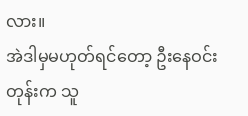လား။
အဲဒါမှမဟုတ်ရင်တော့ ဦးနေဝင်းတုန်းက သူ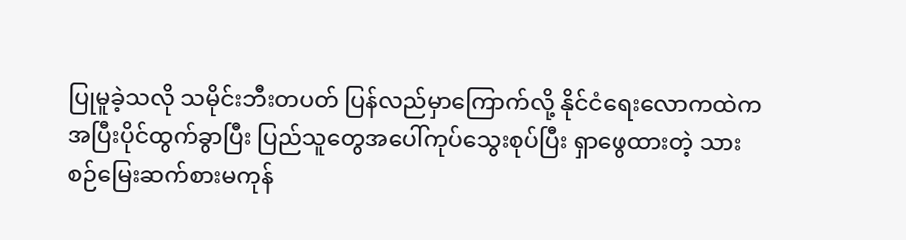ပြုမူခဲ့သလို သမိုင်းဘီးတပတ် ပြန်လည်မှာကြောက်လို့ နိုင်ငံရေးလောကထဲက အပြီးပိုင်ထွက်ခွာပြီး ပြည်သူတွေအပေါ်ကုပ်သွေးစုပ်ပြီး ရှာဖွေထားတဲ့ သားစဉ်မြေးဆက်စားမကုန်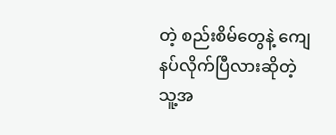တဲ့ စည်းစိမ်တွေနဲ့ ကျေနပ်လိုက်ပြီလားဆိုတဲ့ သူ့အ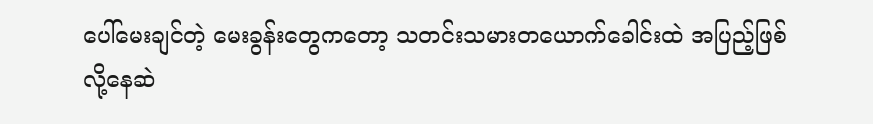ပေါ်မေးချင်တဲ့ မေးခွန်းတွေကတော့ သတင်းသမားတယောက်ခေါင်းထဲ အပြည့်ဖြစ်လို့နေဆဲ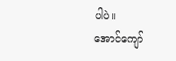ပါပဲ။
အောင်ကျော်